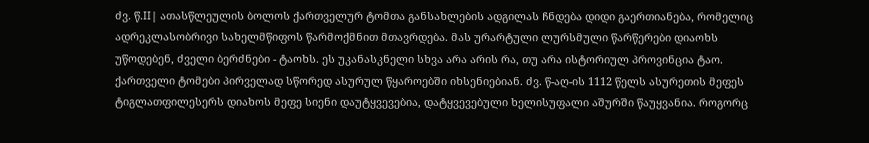ძვ. წ.II| ათასწლეულის ბოლოს ქართველურ ტომთა განსახლების ადგილას ჩნდება დიდი გაერთიანება, რომელიც ადრეკლასობრივი სახელმწიფოს წარმოქმნით მთავრდება. მას ურარტული ლურსმული წარწერები დიაოხს უწოდებენ, ძველი ბერძნები - ტაოხს. ეს უკანასკნელი სხვა არა არის რა, თუ არა ისტორიულ პროვინცია ტაო.
ქართველი ტომები პირველად სწორედ ასურულ წყაროებში იხსენიებიან. ძვ. წ-აღ-ის 1112 წელს ასურეთის მეფეს ტიგლათფილესერს დიახოს მეფე სიენი დაუტყვევებია, დატყვევებული ხელისუფალი აშურში წაუყვანია. როგორც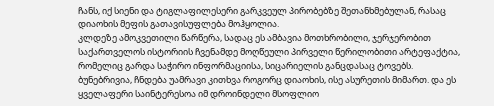ჩანს, იქ სიენი და ტიგლაფილესერი გარკვეულ პირობებზე შეთანხმებულან, რასაც დიაოხის მეფის გათავისუფლება მოჰყოლია.
კლდეზე ამოკვეთილი წარწერა, სადაც ეს ამბავია მოთხრობილი, ჯერჯერობით საქართველოს ისტორიის ჩვენამდე მოღწეული პირველი წერილობითი არტეფაქტია, რომელიც გარდა საჭირო ინფორმაციისა, სიცარიელის განცდასაც ტოვებს.
ბუნებრივია, ჩნდება უამრავი კითხვა როგორც დიაოხის, ისე ასურეთის მიმართ. და ეს ყველაფერი საინტერესოა იმ დროინდელი მსოფლიო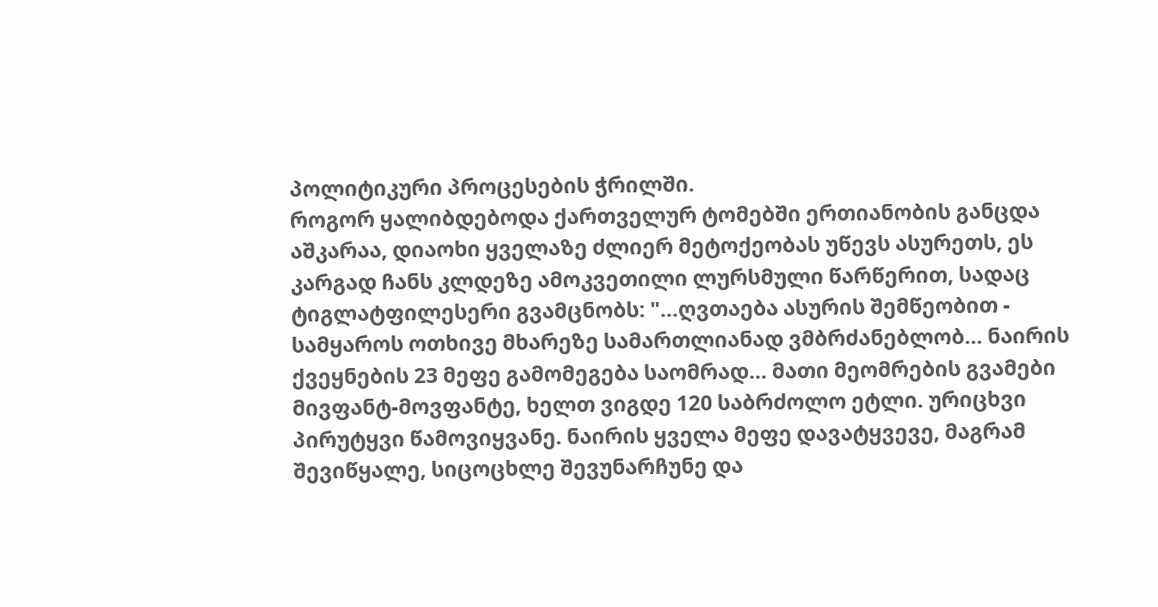პოლიტიკური პროცესების ჭრილში.
როგორ ყალიბდებოდა ქართველურ ტომებში ერთიანობის განცდა
აშკარაა, დიაოხი ყველაზე ძლიერ მეტოქეობას უწევს ასურეთს, ეს კარგად ჩანს კლდეზე ამოკვეთილი ლურსმული წარწერით, სადაც ტიგლატფილესერი გვამცნობს: "...ღვთაება ასურის შემწეობით - სამყაროს ოთხივე მხარეზე სამართლიანად ვმბრძანებლობ... ნაირის ქვეყნების 23 მეფე გამომეგება საომრად... მათი მეომრების გვამები მივფანტ-მოვფანტე, ხელთ ვიგდე 120 საბრძოლო ეტლი. ურიცხვი პირუტყვი წამოვიყვანე. ნაირის ყველა მეფე დავატყვევე, მაგრამ შევიწყალე, სიცოცხლე შევუნარჩუნე და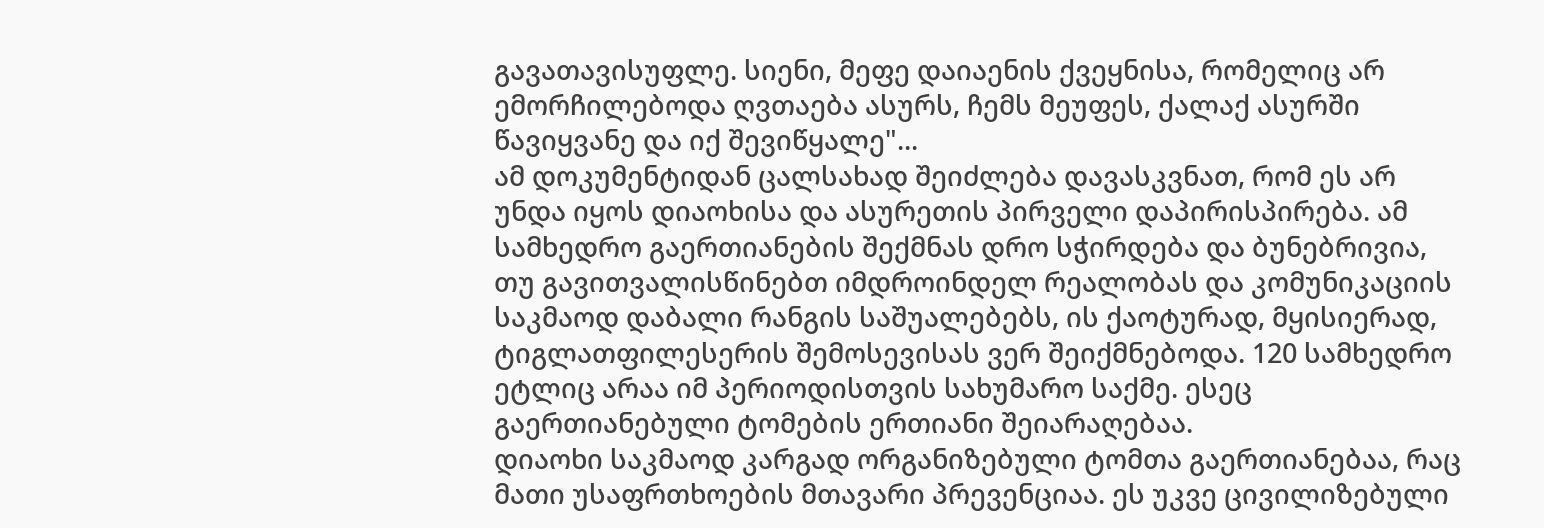გავათავისუფლე. სიენი, მეფე დაიაენის ქვეყნისა, რომელიც არ ემორჩილებოდა ღვთაება ასურს, ჩემს მეუფეს, ქალაქ ასურში წავიყვანე და იქ შევიწყალე"...
ამ დოკუმენტიდან ცალსახად შეიძლება დავასკვნათ, რომ ეს არ უნდა იყოს დიაოხისა და ასურეთის პირველი დაპირისპირება. ამ სამხედრო გაერთიანების შექმნას დრო სჭირდება და ბუნებრივია, თუ გავითვალისწინებთ იმდროინდელ რეალობას და კომუნიკაციის საკმაოდ დაბალი რანგის საშუალებებს, ის ქაოტურად, მყისიერად, ტიგლათფილესერის შემოსევისას ვერ შეიქმნებოდა. 120 სამხედრო ეტლიც არაა იმ პერიოდისთვის სახუმარო საქმე. ესეც გაერთიანებული ტომების ერთიანი შეიარაღებაა.
დიაოხი საკმაოდ კარგად ორგანიზებული ტომთა გაერთიანებაა, რაც მათი უსაფრთხოების მთავარი პრევენციაა. ეს უკვე ცივილიზებული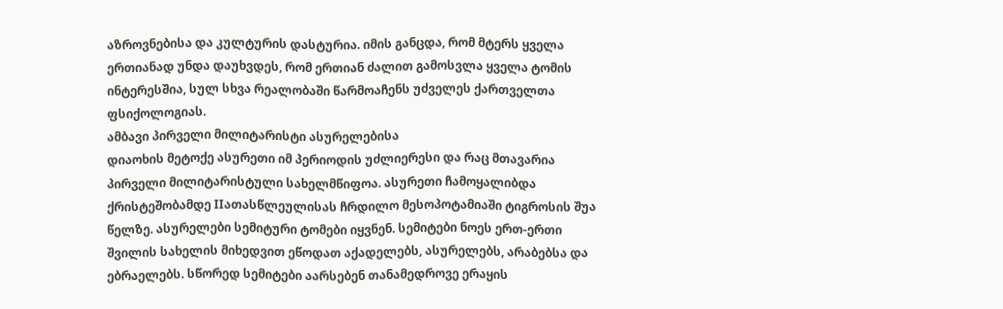აზროვნებისა და კულტურის დასტურია. იმის განცდა, რომ მტერს ყველა ერთიანად უნდა დაუხვდეს, რომ ერთიან ძალით გამოსვლა ყველა ტომის ინტერესშია, სულ სხვა რეალობაში წარმოაჩენს უძველეს ქართველთა ფსიქოლოგიას.
ამბავი პირველი მილიტარისტი ასურელებისა
დიაოხის მეტოქე ასურეთი იმ პერიოდის უძლიერესი და რაც მთავარია პირველი მილიტარისტული სახელმწიფოა. ასურეთი ჩამოყალიბდა ქრისტეშობამდე IIათასწლეულისას ჩრდილო მესოპოტამიაში ტიგროსის შუა წელზე. ასურელები სემიტური ტომები იყვნენ. სემიტები ნოეს ერთ-ერთი შვილის სახელის მიხედვით ეწოდათ აქადელებს, ასურელებს, არაბებსა და ებრაელებს. სწორედ სემიტები აარსებენ თანამედროვე ერაყის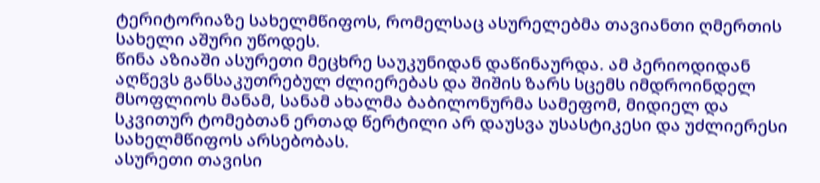ტერიტორიაზე სახელმწიფოს, რომელსაც ასურელებმა თავიანთი ღმერთის სახელი აშური უწოდეს.
წინა აზიაში ასურეთი მეცხრე საუკუნიდან დაწინაურდა. ამ პერიოდიდან აღწევს განსაკუთრებულ ძლიერებას და შიშის ზარს სცემს იმდროინდელ მსოფლიოს მანამ, სანამ ახალმა ბაბილონურმა სამეფომ, მიდიელ და სკვითურ ტომებთან ერთად წერტილი არ დაუსვა უსასტიკესი და უძლიერესი სახელმწიფოს არსებობას.
ასურეთი თავისი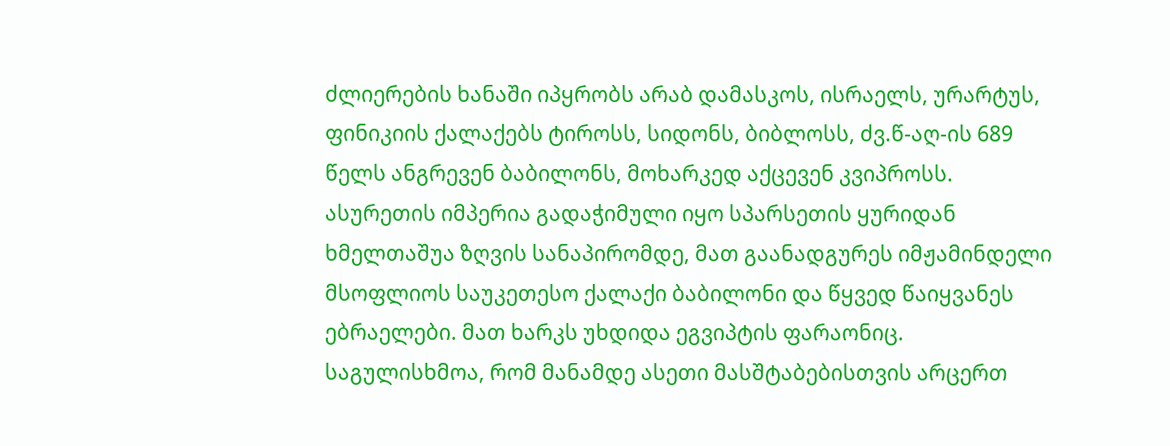ძლიერების ხანაში იპყრობს არაბ დამასკოს, ისრაელს, ურარტუს, ფინიკიის ქალაქებს ტიროსს, სიდონს, ბიბლოსს, ძვ.წ-აღ-ის 689 წელს ანგრევენ ბაბილონს, მოხარკედ აქცევენ კვიპროსს.
ასურეთის იმპერია გადაჭიმული იყო სპარსეთის ყურიდან ხმელთაშუა ზღვის სანაპირომდე, მათ გაანადგურეს იმჟამინდელი მსოფლიოს საუკეთესო ქალაქი ბაბილონი და წყვედ წაიყვანეს ებრაელები. მათ ხარკს უხდიდა ეგვიპტის ფარაონიც. საგულისხმოა, რომ მანამდე ასეთი მასშტაბებისთვის არცერთ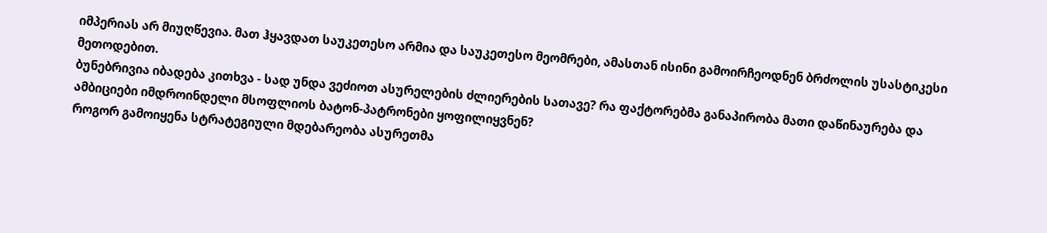იმპერიას არ მიუღწევია. მათ ჰყავდათ საუკეთესო არმია და საუკეთესო მეომრები, ამასთან ისინი გამოირჩეოდნენ ბრძოლის უსასტიკესი მეთოდებით.
ბუნებრივია იბადება კითხვა - სად უნდა ვეძიოთ ასურელების ძლიერების სათავე? რა ფაქტორებმა განაპირობა მათი დაწინაურება და ამბიციები იმდროინდელი მსოფლიოს ბატონ-პატრონები ყოფილიყვნენ?
როგორ გამოიყენა სტრატეგიული მდებარეობა ასურეთმა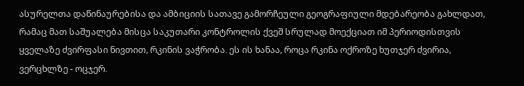ასურელთა დაწინაურებისა და ამბიციის სათავე გამორჩეული გეოგრაფიული მდებარეობა გახლდათ, რამაც მათ საშუალება მისცა საკუთარი კონტროლის ქვეშ სრულად მოექციათ იმ პერიოდისთვის ყველაზე ძვირფასი ნივთით, რკინის ვაჭრობა. ეს ის ხანაა, როცა რკინა ოქროზე ხუთჯერ ძვირია, ვერცხლზე - ოცჯერ.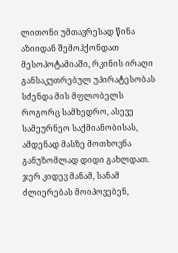ლითონი უმთავრესად წინა აზიიდან შემოჰქონდათ მესოპოტამიაში, რკინის ირაღი განსაკუთრებულ უპირატესობას სძენდა მის მფლობელს როგორც სამხედრო, ასევე სამეურნეო საქმიანობისას, ამდენად მასზე მოთხოვნა განუზომლად დიდი გახლდათ.
ჯერ კიდევ მანამ, სანამ ძლიერებას მოიპოვებენ,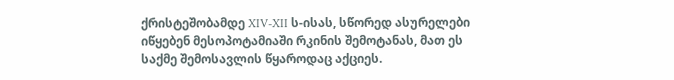ქრისტეშობამდე XIV-XII ს-ისას, სწორედ ასურელები იწყებენ მესოპოტამიაში რკინის შემოტანას, მათ ეს საქმე შემოსავლის წყაროდაც აქციეს.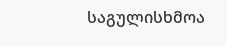საგულისხმოა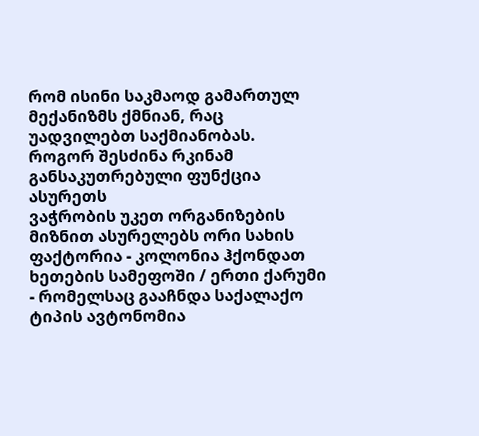რომ ისინი საკმაოდ გამართულ მექანიზმს ქმნიან, რაც უადვილებთ საქმიანობას.
როგორ შესძინა რკინამ განსაკუთრებული ფუნქცია ასურეთს
ვაჭრობის უკეთ ორგანიზების მიზნით ასურელებს ორი სახის ფაქტორია - კოლონია ჰქონდათ ხეთების სამეფოში / ერთი ქარუმი - რომელსაც გააჩნდა საქალაქო ტიპის ავტონომია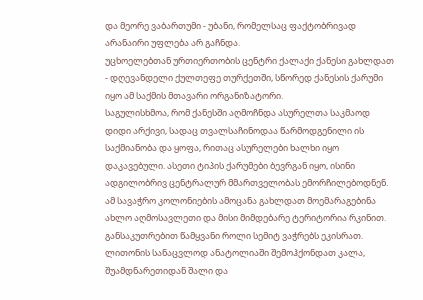და მეორე ვაბართუმი - უბანი, რომელსაც ფაქტობრივად არანაირი უფლება არ გაჩნდა.
უცხოელებთან ურთიერთობის ცენტრი ქალაქი ქანესი გახლდათ - დღევანდელი ქულთეფე თურქეთში, სწორედ ქანესის ქარუმი იყო ამ საქმის მთავარი ორგანიზატორი.
საგულისხმოა, რომ ქანესში აღმოჩნდა ასურელთა საკმაოდ დიდი არქივი, სადაც თვალსაჩინოდაა წარმოდგენილი ის საქმიანობა და ყოფა, რითაც ასურელები ხალხი იყო დაკავებული. ასეთი ტიპის ქარუმები ბევრგან იყო, ისინი ადგილობრივ ცენტრალურ მმართველობას ემორჩილებოდნენ. ამ სავაჭრო კოლონიების ამოცანა გახლდათ მოემარაგებინა ახლო აღმოსავლეთი და მისი მიმდებარე ტერიტორია რკინით. განსაკუთრებით წამყვანი როლი სემიტ ვაჭრებს ეკისრათ.
ლითონის სანაცვლოდ ანატოლიაში შემოჰქონდათ კალა, შუამდნარეთიდან შალი და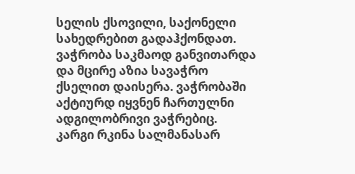სელის ქსოვილი, საქონელი სახედრებით გადაჰქონდათ. ვაჭრობა საკმაოდ განვითარდა და მცირე აზია სავაჭრო ქსელით დაისერა. ვაჭრობაში აქტიურდ იყვნენ ჩართულნი ადგილობრივი ვაჭრებიც.
კარგი რკინა სალმანასარ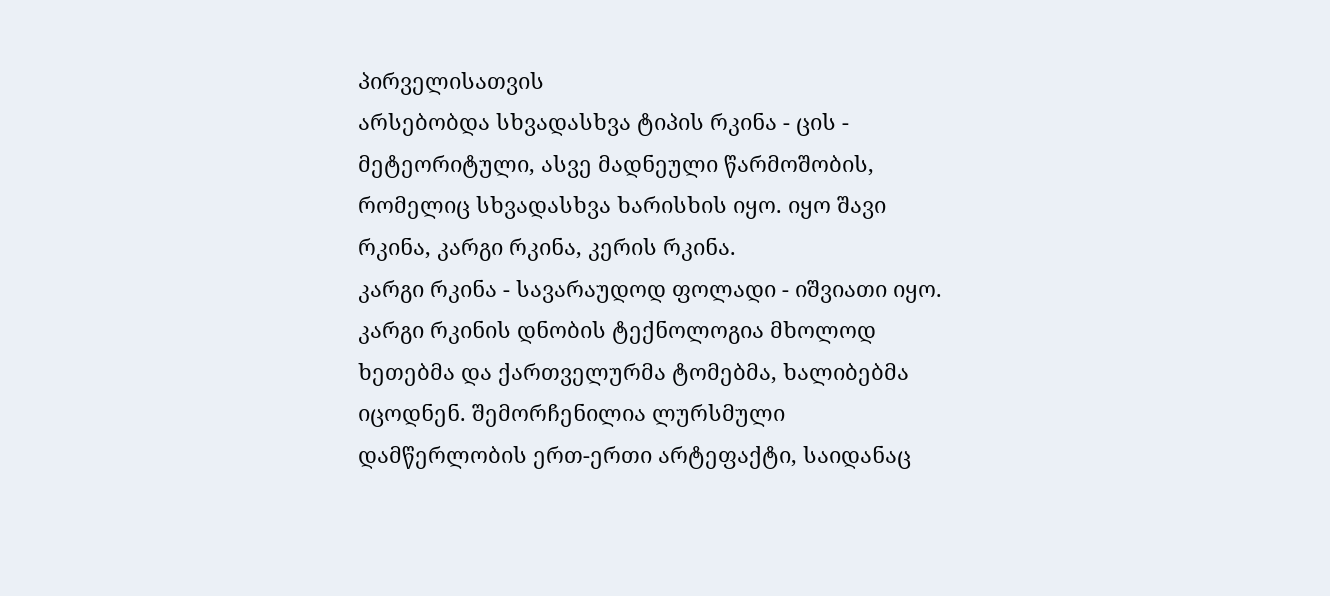პირველისათვის
არსებობდა სხვადასხვა ტიპის რკინა - ცის - მეტეორიტული, ასვე მადნეული წარმოშობის, რომელიც სხვადასხვა ხარისხის იყო. იყო შავი რკინა, კარგი რკინა, კერის რკინა.
კარგი რკინა - სავარაუდოდ ფოლადი - იშვიათი იყო. კარგი რკინის დნობის ტექნოლოგია მხოლოდ ხეთებმა და ქართველურმა ტომებმა, ხალიბებმა იცოდნენ. შემორჩენილია ლურსმული დამწერლობის ერთ-ერთი არტეფაქტი, საიდანაც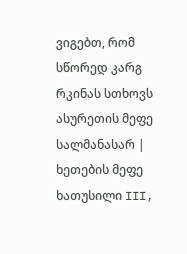ვიგებთ, რომ სწორედ კარგ რკინას სთხოვს ასურეთის მეფე სალმანასარ | ხეთების მეფე ხათუსილი III,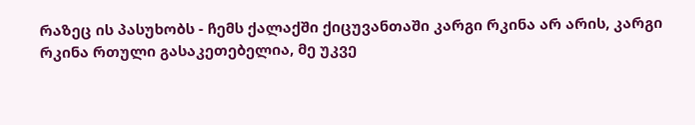რაზეც ის პასუხობს - ჩემს ქალაქში ქიცუვანთაში კარგი რკინა არ არის, კარგი რკინა რთული გასაკეთებელია, მე უკვე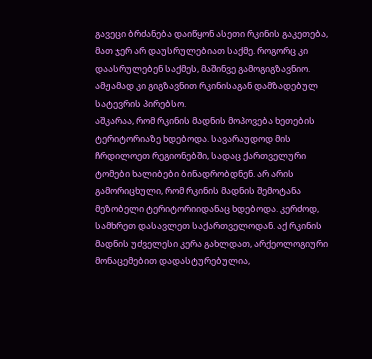გავეცი ბრძანება დაიწყონ ასეთი რკინის გაკეთება, მათ ჯერ არ დაუსრულებიათ საქმე. როგორც კი დაასრულებენ საქმეს, მაშინვე გამოგიგზავნიო. ამჟამად კი გიგზავნით რკინისაგან დამზადებულ სატევრის პირებსო.
აშკარაა, რომ რკინის მადნის მოპოვება ხეთების ტერიტორიაზე ხდებოდა. სავარაუდოდ მის ჩრდილოეთ რეგიონებში, სადაც ქართველური ტომები ხალიბები ბინადრობდნენ. არ არის გამორიცხული, რომ რკინის მადნის შემოტანა მეზობელი ტერიტორიიდანაც ხდებოდა. კერძოდ, სამხრეთ დასავლეთ საქართველოდან. აქ რკინის მადნის უძველესი კერა გახლდათ, არქეოლოგიური მონაცემებით დადასტურებულია,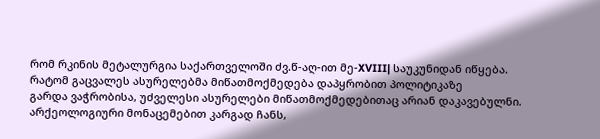რომ რკინის მეტალურგია საქართველოში ძვ.წ-აღ-ით მე-XVIII| საუკუნიდან იწყება.
რატომ გაცვალეს ასურელებმა მიწათმოქმედება დაპყრობით პოლიტიკაზე
გარდა ვაჭრობისა, უძველესი ასურელები მიწათმოქმედებითაც არიან დაკავებულნი. არქეოლოგიური მონაცემებით კარგად ჩანს,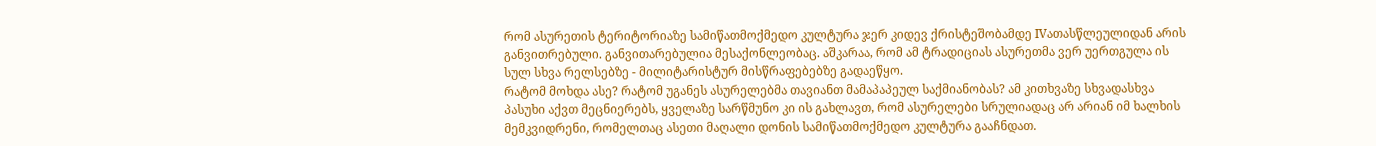რომ ასურეთის ტერიტორიაზე სამიწათმოქმედო კულტურა ჯერ კიდევ ქრისტეშობამდე IVათასწლეულიდან არის განვითრებული. განვითარებულია მესაქონლეობაც. აშკარაა, რომ ამ ტრადიციას ასურეთმა ვერ უერთგულა ის სულ სხვა რელსებზე - მილიტარისტურ მისწრაფებებზე გადაეწყო.
რატომ მოხდა ასე? რატომ უგანეს ასურელებმა თავიანთ მამაპაპეულ საქმიანობას? ამ კითხვაზე სხვადასხვა პასუხი აქვთ მეცნიერებს, ყველაზე სარწმუნო კი ის გახლავთ, რომ ასურელები სრულიადაც არ არიან იმ ხალხის მემკვიდრენი, რომელთაც ასეთი მაღალი დონის სამიწათმოქმედო კულტურა გააჩნდათ.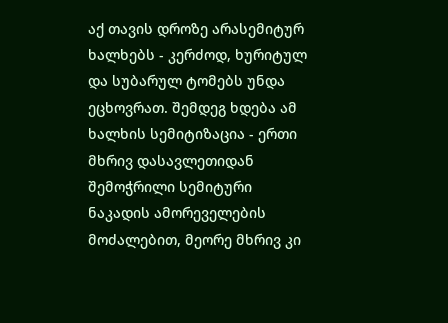აქ თავის დროზე არასემიტურ ხალხებს - კერძოდ, ხურიტულ და სუბარულ ტომებს უნდა ეცხოვრათ. შემდეგ ხდება ამ ხალხის სემიტიზაცია - ერთი მხრივ დასავლეთიდან შემოჭრილი სემიტური ნაკადის ამორეველების მოძალებით, მეორე მხრივ კი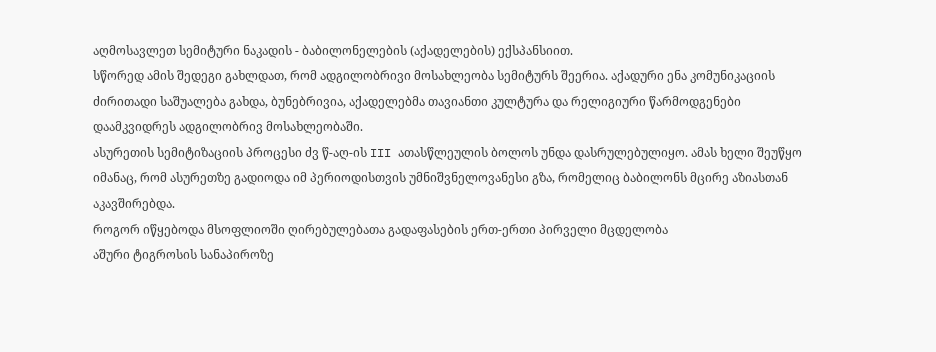აღმოსავლეთ სემიტური ნაკადის - ბაბილონელების (აქადელების) ექსპანსიით.
სწორედ ამის შედეგი გახლდათ, რომ ადგილობრივი მოსახლეობა სემიტურს შეერია. აქადური ენა კომუნიკაციის ძირითადი საშუალება გახდა, ბუნებრივია, აქადელებმა თავიანთი კულტურა და რელიგიური წარმოდგენები დაამკვიდრეს ადგილობრივ მოსახლეობაში.
ასურეთის სემიტიზაციის პროცესი ძვ წ-აღ-ის III ათასწლეულის ბოლოს უნდა დასრულებულიყო. ამას ხელი შეუწყო იმანაც, რომ ასურეთზე გადიოდა იმ პერიოდისთვის უმნიშვნელოვანესი გზა, რომელიც ბაბილონს მცირე აზიასთან აკავშირებდა.
როგორ იწყებოდა მსოფლიოში ღირებულებათა გადაფასების ერთ-ერთი პირველი მცდელობა
აშური ტიგროსის სანაპიროზე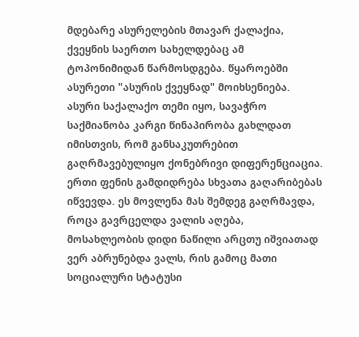მდებარე ასურელების მთავარ ქალაქია, ქვეყნის საერთო სახელდებაც ამ ტოპონიმიდან წარმოსდგება. წყაროებში ასურეთი "ასურის ქვეყნად" მოიხსენიება.
ასური საქალაქო თემი იყო, სავაჭრო საქმიანობა კარგი წინაპირობა გახლდათ იმისთვის, რომ განსაკუთრებით გაღრმავებულიყო ქონებრივი დიფერენციაცია. ერთი ფენის გამდიდრება სხვათა გაღარიბებას იწვევდა. ეს მოვლენა მას შემდეგ გაღრმავდა, როცა გავრცელდა ვალის აღება, მოსახლეობის დიდი ნაწილი არცთუ იშვიათად ვერ აბრუნებდა ვალს, რის გამოც მათი სოციალური სტატუსი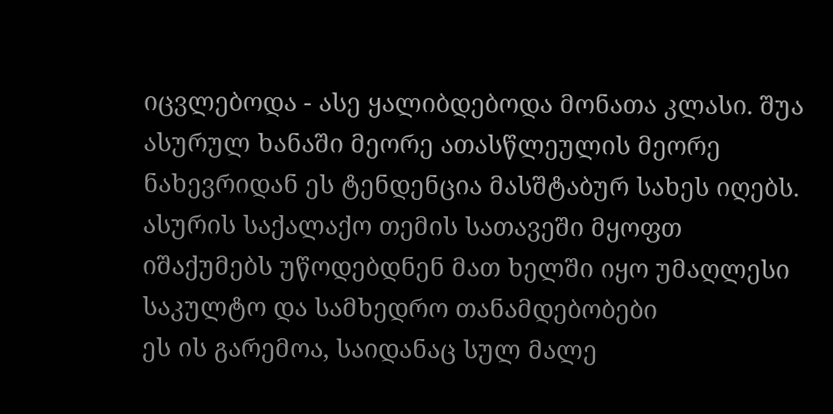იცვლებოდა - ასე ყალიბდებოდა მონათა კლასი. შუა ასურულ ხანაში მეორე ათასწლეულის მეორე ნახევრიდან ეს ტენდენცია მასშტაბურ სახეს იღებს.
ასურის საქალაქო თემის სათავეში მყოფთ იშაქუმებს უწოდებდნენ მათ ხელში იყო უმაღლესი საკულტო და სამხედრო თანამდებობები
ეს ის გარემოა, საიდანაც სულ მალე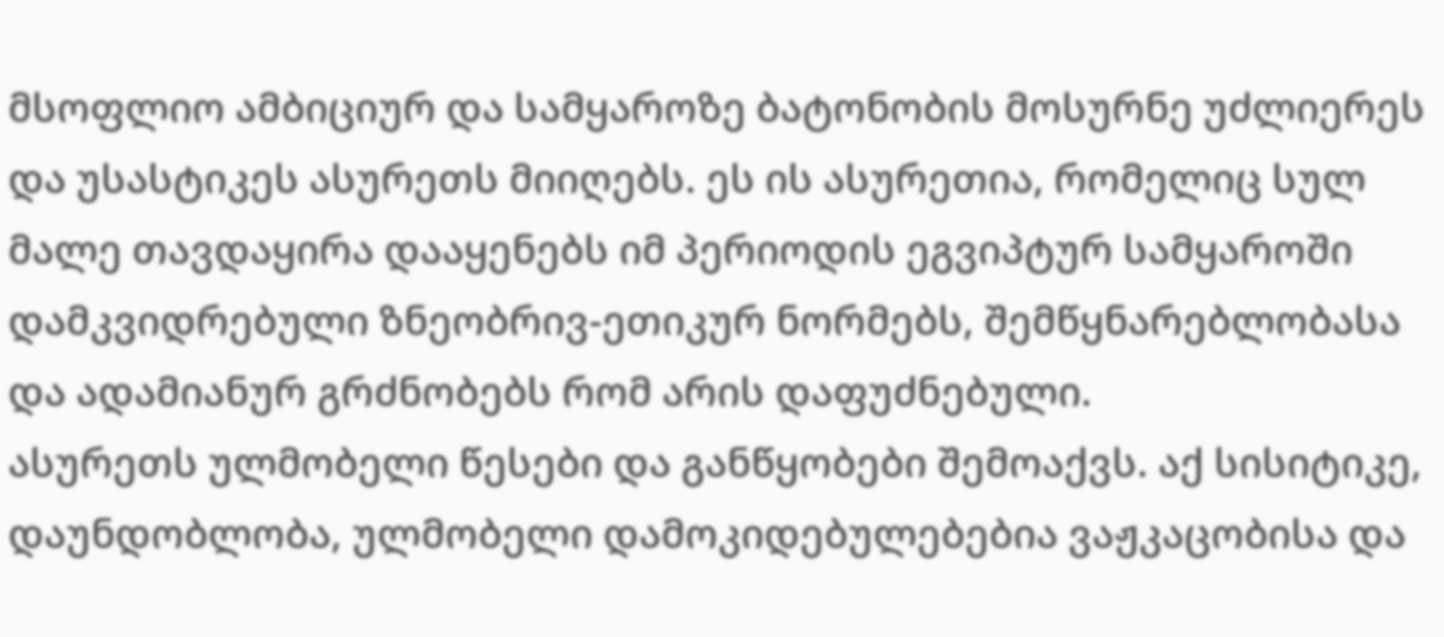მსოფლიო ამბიციურ და სამყაროზე ბატონობის მოსურნე უძლიერეს და უსასტიკეს ასურეთს მიიღებს. ეს ის ასურეთია, რომელიც სულ მალე თავდაყირა დააყენებს იმ პერიოდის ეგვიპტურ სამყაროში დამკვიდრებული ზნეობრივ-ეთიკურ ნორმებს, შემწყნარებლობასა და ადამიანურ გრძნობებს რომ არის დაფუძნებული.
ასურეთს ულმობელი წესები და განწყობები შემოაქვს. აქ სისიტიკე, დაუნდობლობა, ულმობელი დამოკიდებულებებია ვაჟკაცობისა და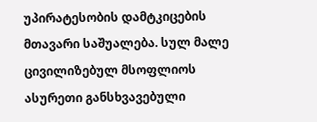უპირატესობის დამტკიცების მთავარი საშუალება. სულ მალე ცივილიზებულ მსოფლიოს ასურეთი განსხვავებული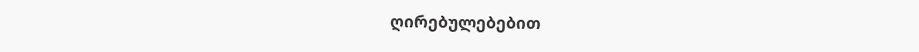ღირებულებებით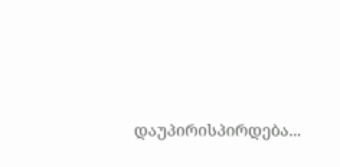დაუპირისპირდება...